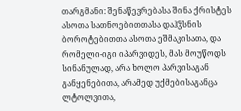თარგმანი: შენაწევრებასა შინა ქრისტეს ასოთა სათნოებითთასა დაჰჴსნის ბოროტებითთა ასოთა ეშმაკისათა, და რომელი-იგი იპარვიდეს, მას მოუწოდს სინანულად, არა ხოლო პარვისაგან განყენებითა, არამედ უქმებისაგანცა ლტოლვითა,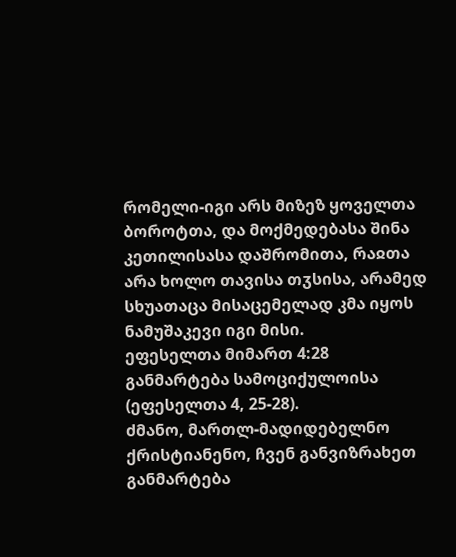რომელი-იგი არს მიზეზ ყოველთა ბოროტთა, და მოქმედებასა შინა კეთილისასა დაშრომითა, რაჲთა არა ხოლო თავისა თჳსისა, არამედ სხუათაცა მისაცემელად კმა იყოს ნამუშაკევი იგი მისი.
ეფესელთა მიმართ 4:28
განმარტება სამოციქულოისა (ეფესელთა 4, 25-28).
ძმანო, მართლ-მადიდებელნო ქრისტიანენო, ჩვენ განვიზრახეთ განმარტება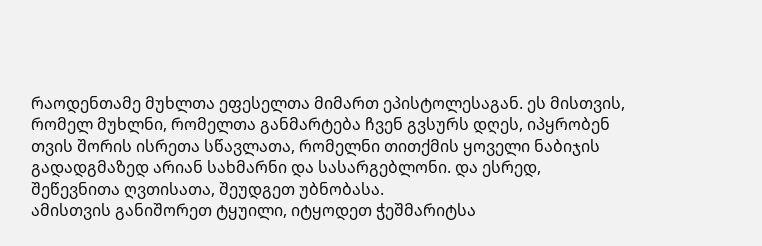რაოდენთამე მუხლთა ეფესელთა მიმართ ეპისტოლესაგან. ეს მისთვის, რომელ მუხლნი, რომელთა განმარტება ჩვენ გვსურს დღეს, იპყრობენ თვის შორის ისრეთა სწავლათა, რომელნი თითქმის ყოველი ნაბიჯის გადადგმაზედ არიან სახმარნი და სასარგებლონი. და ესრედ, შეწევნითა ღვთისათა, შეუდგეთ უბნობასა.
ამისთვის განიშორეთ ტყუილი, იტყოდეთ ჭეშმარიტსა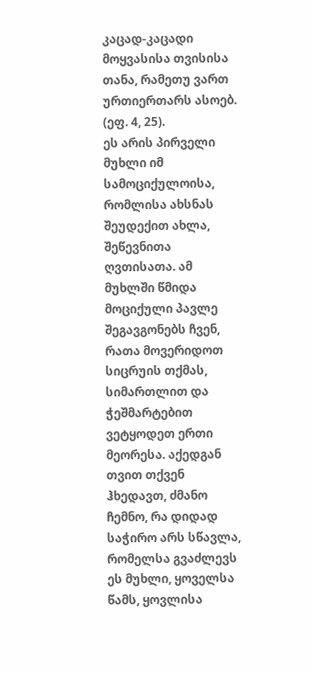კაცად-კაცადი მოყვასისა თვისისა თანა, რამეთუ ვართ ურთიერთარს ასოებ. (ეფ. 4, 25).
ეს არის პირველი მუხლი იმ სამოციქულოისა, რომლისა ახსნას შეუდექით ახლა, შეწევნითა ღვთისათა. ამ მუხლში წმიდა მოციქული პავლე შეგავგონებს ჩვენ, რათა მოვერიდოთ სიცრუის თქმას, სიმართლით და ჭეშმარტებით ვეტყოდეთ ერთი მეორესა. აქედგან თვით თქვენ ჰხედავთ, ძმანო ჩემნო, რა დიდად საჭირო არს სწავლა, რომელსა გვაძლევს ეს მუხლი, ყოველსა წამს, ყოვლისა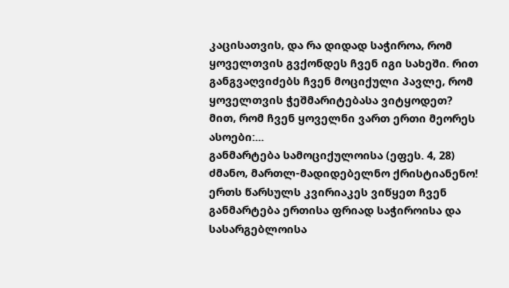კაცისათვის, და რა დიდად საჭიროა, რომ ყოველთვის გვქონდეს ჩვენ იგი სახეში. რით განგვაღვიძებს ჩვენ მოციქული პავლე, რომ ყოველთვის ჭეშმარიტებასა ვიტყოდეთ? მით, რომ ჩვენ ყოველნი ვართ ერთი მეორეს ასოები:...
განმარტება სამოციქულოისა (ეფეს. 4, 28)
ძმანო, მართლ-მადიდებელნო ქრისტიანენო! ერთს წარსულს კვირიაკეს ვიწყეთ ჩვენ განმარტება ერთისა ფრიად საჭიროისა და სასარგებლოისა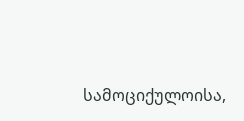სამოციქულოისა,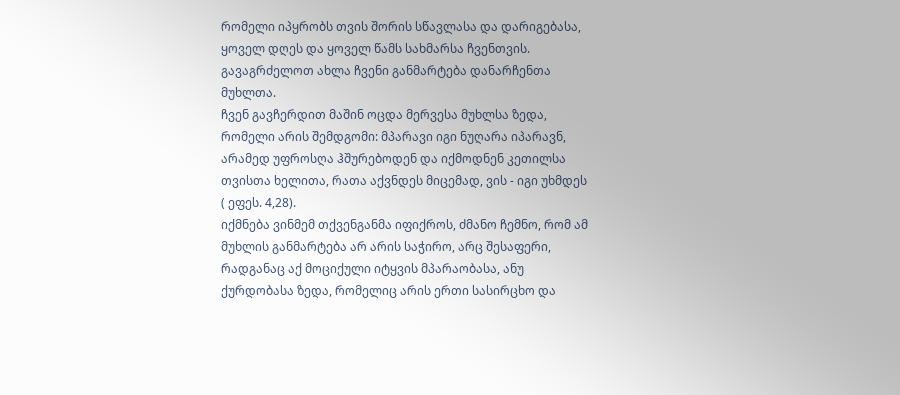რომელი იპყრობს თვის შორის სწავლასა და დარიგებასა, ყოველ დღეს და ყოველ წამს სახმარსა ჩვენთვის. გავაგრძელოთ ახლა ჩვენი განმარტება დანარჩენთა მუხლთა.
ჩვენ გავჩერდით მაშინ ოცდა მერვესა მუხლსა ზედა, რომელი არის შემდგომი: მპარავი იგი ნუღარა იპარავნ, არამედ უფროსღა ჰშურებოდენ და იქმოდნენ კეთილსა თვისთა ხელითა, რათა აქვნდეს მიცემად, ვის - იგი უხმდეს ( ეფეს. 4,28).
იქმნება ვინმემ თქვენგანმა იფიქროს, ძმანო ჩემნო, რომ ამ მუხლის განმარტება არ არის საჭირო, არც შესაფერი, რადგანაც აქ მოციქული იტყვის მპარაობასა, ანუ ქურდობასა ზედა, რომელიც არის ერთი სასირცხო და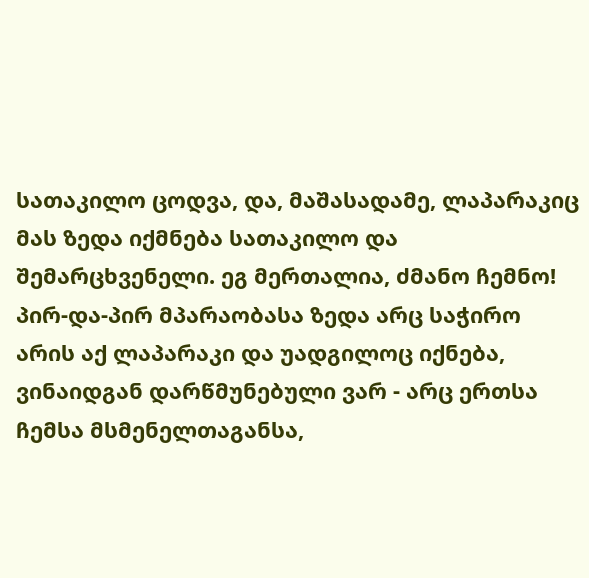სათაკილო ცოდვა, და, მაშასადამე, ლაპარაკიც მას ზედა იქმნება სათაკილო და შემარცხვენელი. ეგ მერთალია, ძმანო ჩემნო! პირ-და-პირ მპარაობასა ზედა არც საჭირო არის აქ ლაპარაკი და უადგილოც იქნება, ვინაიდგან დარწმუნებული ვარ - არც ერთსა ჩემსა მსმენელთაგანსა,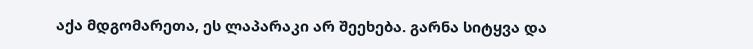აქა მდგომარეთა, ეს ლაპარაკი არ შეეხება. გარნა სიტყვა და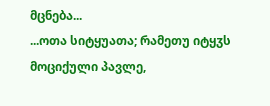მცნება...
...ოთა სიტყუათა; რამეთუ იტყჳს მოციქული პავლე,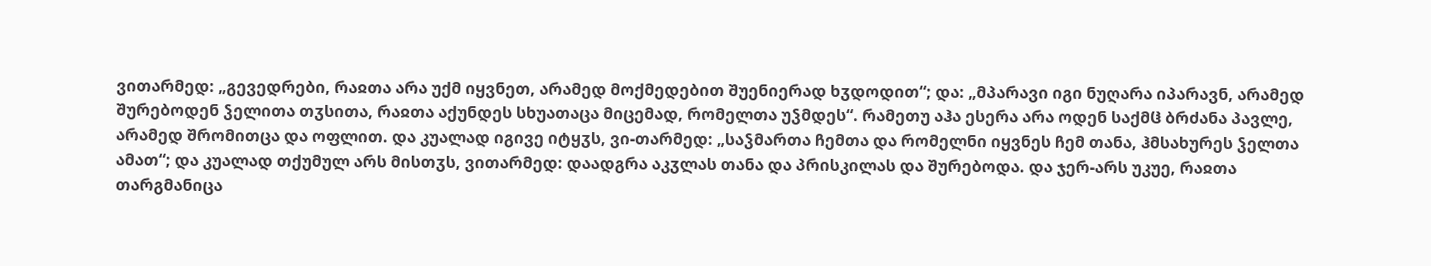ვითარმედ: „გევედრები, რაჲთა არა უქმ იყვნეთ, არამედ მოქმედებით შუენიერად ხჳდოდით“; და: „მპარავი იგი ნუღარა იპარავნ, არამედ შურებოდენ ჴელითა თჳსითა, რაჲთა აქუნდეს სხუათაცა მიცემად, რომელთა უჴმდეს“. რამეთუ აჰა ესერა არა ოდენ საქმჱ ბრძანა პავლე, არამედ შრომითცა და ოფლით. და კუალად იგივე იტყჳს, ვი-თარმედ: „საჴმართა ჩემთა და რომელნი იყვნეს ჩემ თანა, ჰმსახურეს ჴელთა ამათ“; და კუალად თქუმულ არს მისთჳს, ვითარმედ: დაადგრა აკჳლას თანა და პრისკილას და შურებოდა. და ჯერ-არს უკუე, რაჲთა თარგმანიცა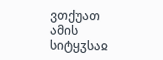ვთქუათ ამის სიტყჳსაჲ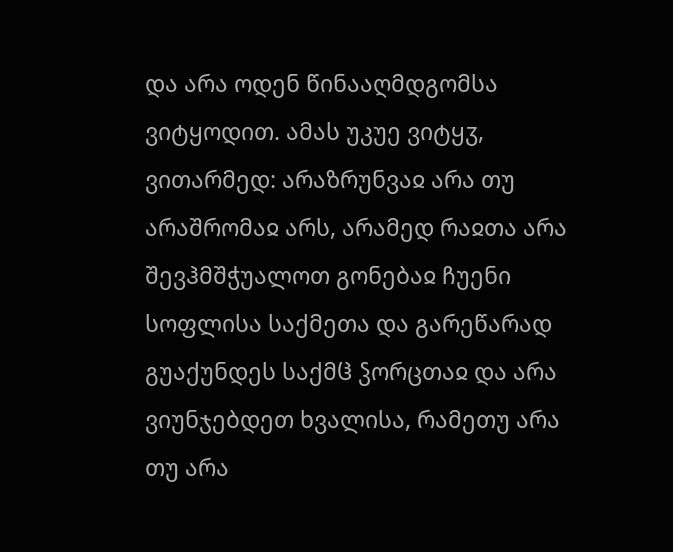და არა ოდენ წინააღმდგომსა ვიტყოდით. ამას უკუე ვიტყჳ, ვითარმედ: არაზრუნვაჲ არა თუ არაშრომაჲ არს, არამედ რაჲთა არა შევჰმშჭუალოთ გონებაჲ ჩუენი სოფლისა საქმეთა და გარეწარად გუაქუნდეს საქმჱ ჴორცთაჲ და არა ვიუნჯებდეთ ხვალისა, რამეთუ არა თუ არა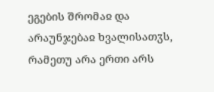ეგების შრომაჲ და არაუნჯებაჲ ხვალისათჳს, რამეთუ არა ერთი არს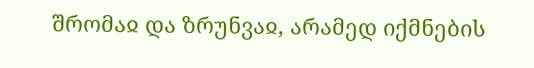შრომაჲ და ზრუნვაჲ, არამედ იქმნების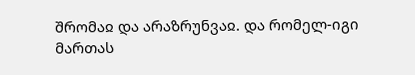შრომაჲ და არაზრუნვაჲ. და რომელ-იგი მართას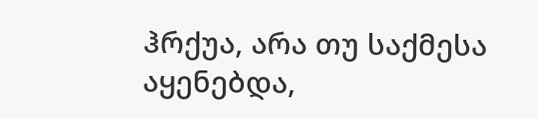ჰრქუა, არა თუ საქმესა აყენებდა,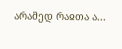არამედ რაჲთა ა...